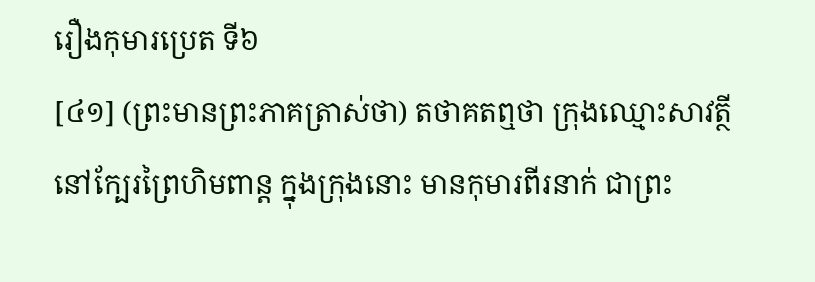រឿងកុមារប្រេត ទី៦
[៤១] (ព្រះមានព្រះភាគត្រាស់ថា) តថាគតឮថា ក្រុងឈ្មោះសាវត្ថី នៅក្បែរព្រៃហិមពាន្ត ក្នុងក្រុងនោះ មានកុមារពីរនាក់ ជាព្រះ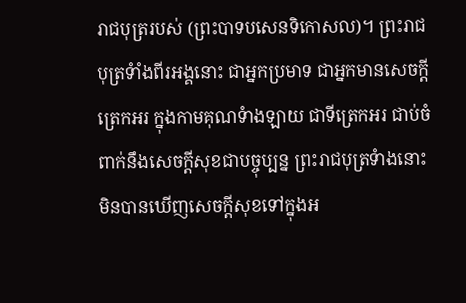រាជបុត្ររបស់ (ព្រះបាទបសេនទិកោសល)។ ព្រះរាជបុត្រទំាំងពីរអង្គនោះ ជាអ្នកប្រមាទ ជាអ្នកមានសេចក្តីត្រេកអរ ក្នុងកាមគុណទំាងឡាយ ជាទីត្រេកអរ ជាប់ចំពាក់នឹងសេចក្តីសុខជាបច្ចុប្បន្ន ព្រះរាជបុត្រទំាងនោះ មិនបានឃើញសេចក្តីសុខទៅក្នុងអ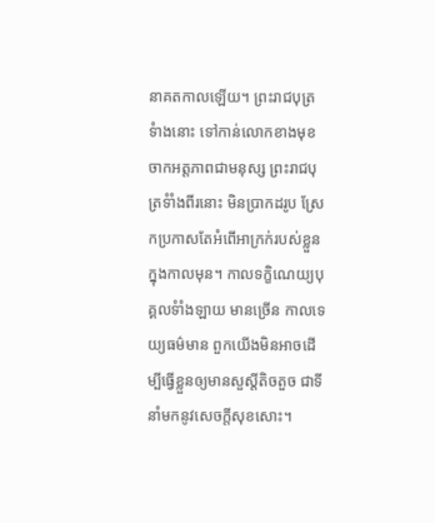នាគតកាលឡើយ។ ព្រះរាជបុត្រទំាងនោះ ទៅកាន់លោកខាងមុខ ចាកអត្តភាពជាមនុស្ស ព្រះរាជបុត្រទំាំងពីរនោះ មិនប្រាកដរូប ស្រែកប្រកាសតែអំពើអាក្រក់របស់ខ្លួនក្នុងកាលមុន។ កាលទក្ខិណេយ្យបុគ្គលទំាំងឡាយ មានច្រើន កាលទេយ្យធម៌មាន ពួកយើងមិនអាចដើម្បីធ្វើខ្លួនឲ្យមានសួស្តីតិចតួច ជាទីនាំមកនូវសេចក្តីសុខសោះ។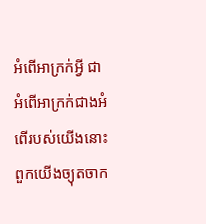អំពើអាក្រក់អ្វី ជាអំពើអាក្រក់ជាងអំពើរបស់យើងនោះ ពួកយើងច្យុតចាក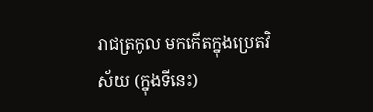រាជត្រកូល មកកើតក្នុងប្រេតវិស័យ (ក្នុងទីនេះ)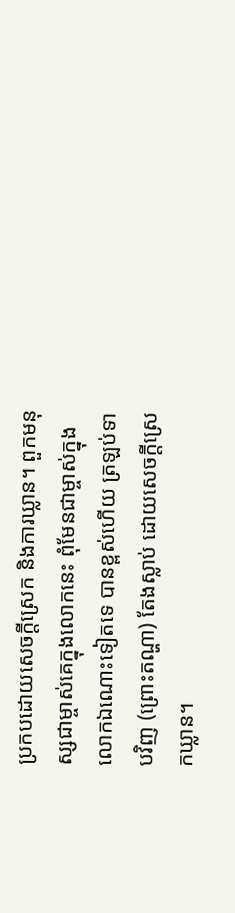ប្រកបដោយសេចក្តីស្រេក និងការឃ្លាន។ ពួកមនុស្សជាម្ចាស់គេក្នុងលោកនេះ ពុំមែនជាម្ចាស់ក្នុងលោកឯណោះទៀតទេ បានខ្ពស់ហើយ ត្រឡប់ទាបវិញ (ព្រោះតណ្ហា) តែងស្លាប់ ដោយសេចក្តីស្រេកឃ្លាន។